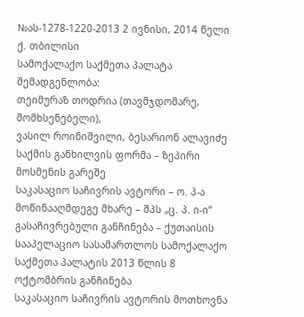№ას-1278-1220-2013 2 ივნისი, 2014 წელი
ქ. თბილისი
სამოქალაქო საქმეთა პალატა
შემადგენლობა:
თეიმურაზ თოდრია (თავმჯდომარე, მომხსენებელი),
ვასილ როინიშვილი, ბესარიონ ალავიძე
საქმის განხილვის ფორმა – ზეპირი მოსმენის გარეშე
საკასაციო საჩივრის ავტორი – ო. პ-ა
მოწინააღმდეგე მხარე – შპს „ც. პ. ი-ი“
გასაჩივრებული განჩინება – ქუთაისის სააპელაციო სასამართლოს სამოქალაქო საქმეთა პალატის 2013 წლის 8 ოქტომბრის განჩინება
საკასაციო საჩივრის ავტორის მოთხოვნა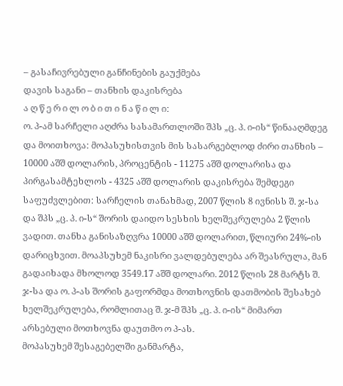– გასაჩივრებული განჩინების გაუქმება
დავის საგანი – თანხის დაკისრება
ა ღ წ ე რ ი ლ ო ბ ი თ ი ნ ა წ ი ლ ი:
ო. პ-ამ სარჩელი აღძრა სასამართლოში შპს „ც. პ. ი-ის“ წინააღმდეგ და მოითხოვა: მოპასუხისთვის მის სასარგებლოდ ძირი თანხის – 10000 აშშ დოლარის, პროცენტის - 11275 აშშ დოლარისა და პირგასამტეხლოს - 4325 აშშ დოლარის დაკისრება შემდეგი საფუძვლებით: სარჩელის თანახმად, 2007 წლის 8 ივნისს შ. ჯ-სა და შპს „ც. პ. ი-ს“ შორის დაიდო სესხის ხელშეკრულება 2 წლის ვადით. თანხა განისაზღვრა 10000 აშშ დოლარით, წლიური 24%-ის დარიცხვით. მოაპსუხემ ნაკისრი ვალდებულება არ შეასრულა, მან გადაიხადა მხოლოდ 3549.17 აშშ დოლარი. 2012 წლის 28 მარტს შ. ჯ-სა და ო. პ-ას შორის გაფორმდა მოთხოვნის დათმობის შესახებ ხელშეკრულება, რომლითაც შ. ჯ-მ შპს „ც. პ. ი-ის“ მიმართ არსებული მოთხოვნა დაუთმო ო პ-ას.
მოპასუხემ შესაგებელში განმარტა,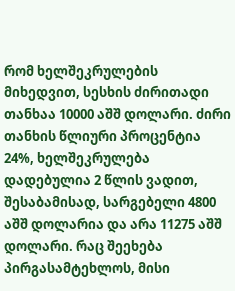რომ ხელშეკრულების მიხედვით, სესხის ძირითადი თანხაა 10000 აშშ დოლარი. ძირი თანხის წლიური პროცენტია 24%, ხელშეკრულება დადებულია 2 წლის ვადით, შესაბამისად, სარგებელი 4800 აშშ დოლარია და არა 11275 აშშ დოლარი. რაც შეეხება პირგასამტეხლოს, მისი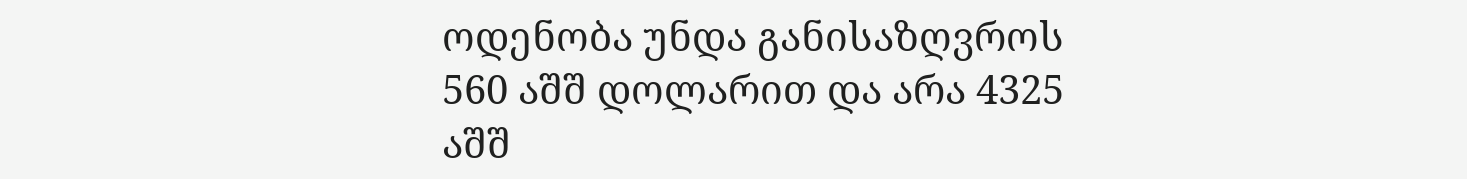ოდენობა უნდა განისაზღვროს 560 აშშ დოლარით და არა 4325 აშშ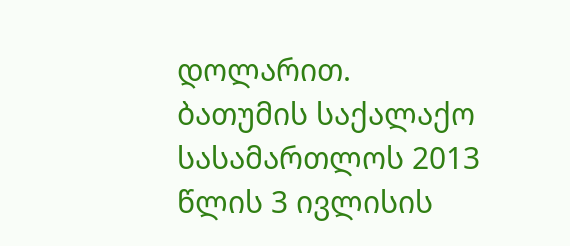დოლარით.
ბათუმის საქალაქო სასამართლოს 2013 წლის 3 ივლისის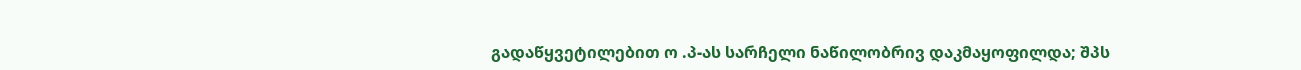გადაწყვეტილებით ო .პ-ას სარჩელი ნაწილობრივ დაკმაყოფილდა; შპს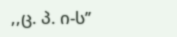,,ც. პ. ი-ს’’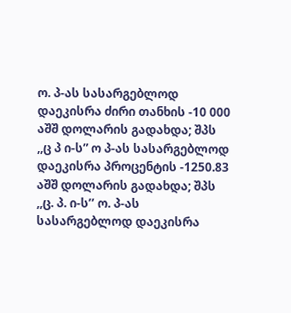ო. პ-ას სასარგებლოდ დაეკისრა ძირი თანხის -10 000 აშშ დოლარის გადახდა; შპს ,,ც პ ი-ს” ო პ-ას სასარგებლოდ დაეკისრა პროცენტის -1250.83 აშშ დოლარის გადახდა; შპს ,,ც. პ. ი-ს’’ ო. პ-ას სასარგებლოდ დაეკისრა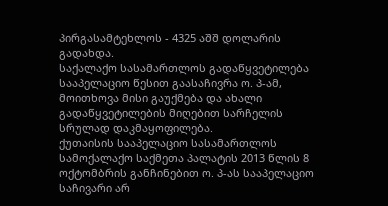პირგასამტეხლოს - 4325 აშშ დოლარის გადახდა.
საქალაქო სასამართლოს გადაწყვეტილება სააპელაციო წესით გაასაჩივრა ო. პ-ამ, მოითხოვა მისი გაუქმება და ახალი გადაწყვეტილების მიღებით სარჩელის სრულად დაკმაყოფილება.
ქუთაისის სააპელაციო სასამართლოს სამოქალაქო საქმეთა პალატის 2013 წლის 8 ოქტომბრის განჩინებით ო. პ-ას სააპელაციო საჩივარი არ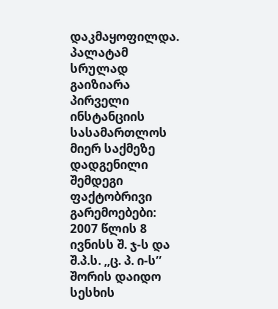დაკმაყოფილდა.
პალატამ სრულად გაიზიარა პირველი ინსტანციის სასამართლოს მიერ საქმეზე დადგენილი შემდეგი ფაქტობრივი გარემოებები:
2007 წლის 8 ივნისს შ. ჯ-ს და შ.პ.ს. ,,ც. პ. ი-ს’’ შორის დაიდო სესხის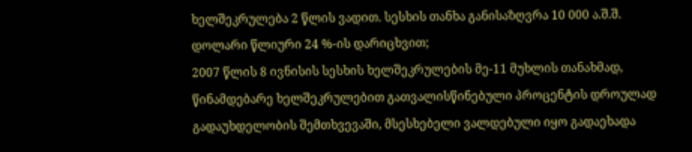ხელშეკრულება 2 წლის ვადით. სესხის თანხა განისაზღვრა 10 000 ა.შ.შ. დოლარი წლიური 24 %-ის დარიცხვით;
2007 წლის 8 ივნისის სესხის ხელშეკრულების მე-11 მუხლის თანახმად, წინამდებარე ხელშეკრულებით გათვალისწინებული პროცენტის დროულად გადაუხდელობის შემთხვევაში, მსესხებელი ვალდებული იყო გადაეხადა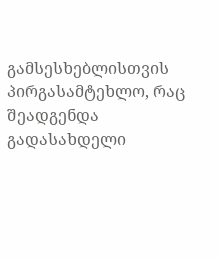გამსესხებლისთვის პირგასამტეხლო, რაც შეადგენდა გადასახდელი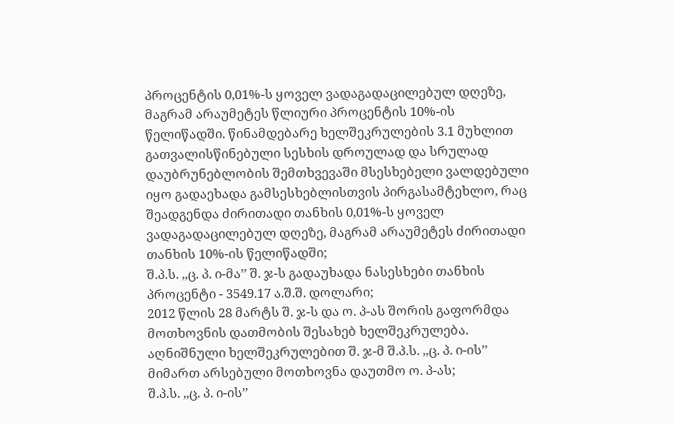პროცენტის 0,01%-ს ყოველ ვადაგადაცილებულ დღეზე, მაგრამ არაუმეტეს წლიური პროცენტის 10%-ის წელიწადში. წინამდებარე ხელშეკრულების 3.1 მუხლით გათვალისწინებული სესხის დროულად და სრულად დაუბრუნებლობის შემთხვევაში მსესხებელი ვალდებული იყო გადაეხადა გამსესხებლისთვის პირგასამტეხლო, რაც შეადგენდა ძირითადი თანხის 0,01%-ს ყოველ ვადაგადაცილებულ დღეზე, მაგრამ არაუმეტეს ძირითადი თანხის 10%-ის წელიწადში;
შ.პ.ს. ,,ც. პ. ი-მა’’ შ. ჯ-ს გადაუხადა ნასესხები თანხის პროცენტი - 3549.17 ა.შ.შ. დოლარი;
2012 წლის 28 მარტს შ. ჯ-ს და ო. პ-ას შორის გაფორმდა მოთხოვნის დათმობის შესახებ ხელშეკრულება. აღნიშნული ხელშეკრულებით შ. ჯ-მ შ.პ.ს. ,,ც. პ. ი-ის’’ მიმართ არსებული მოთხოვნა დაუთმო ო. პ-ას;
შ.პ.ს. ,,ც. პ. ი-ის’’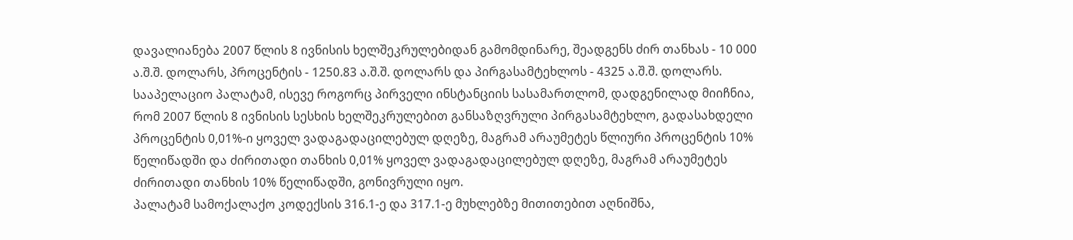დავალიანება 2007 წლის 8 ივნისის ხელშეკრულებიდან გამომდინარე, შეადგენს ძირ თანხას - 10 000 ა.შ.შ. დოლარს, პროცენტის - 1250.83 ა.შ.შ. დოლარს და პირგასამტეხლოს - 4325 ა.შ.შ. დოლარს.
სააპელაციო პალატამ, ისევე როგორც პირველი ინსტანციის სასამართლომ, დადგენილად მიიჩნია, რომ 2007 წლის 8 ივნისის სესხის ხელშეკრულებით განსაზღვრული პირგასამტეხლო, გადასახდელი პროცენტის 0,01%-ი ყოველ ვადაგადაცილებულ დღეზე, მაგრამ არაუმეტეს წლიური პროცენტის 10% წელიწადში და ძირითადი თანხის 0,01% ყოველ ვადაგადაცილებულ დღეზე, მაგრამ არაუმეტეს ძირითადი თანხის 10% წელიწადში, გონივრული იყო.
პალატამ სამოქალაქო კოდექსის 316.1-ე და 317.1-ე მუხლებზე მითითებით აღნიშნა,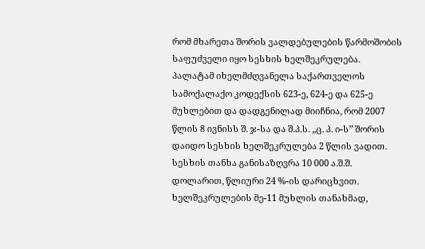რომ მხარეთა შორის ვალდებულების წარმოშობის საფუძველი იყო სესხის ხელშეკრულება.
პალატამ იხელმძღვანელა საქართველოს სამოქალაქო კოდექსის 623-ე, 624-ე და 625-ე მუხლებით და დადგენილად მიიჩნია, რომ 2007 წლის 8 ივნისს შ. ჯ-სა და შ.პ.ს. ,,ც. პ. ი-ს’’ შორის დაიდო სესხის ხელშეკრულება 2 წლის ვადით. სესხის თანხა განისაზღვრა 10 000 ა.შ.შ. დოლარით, წლიური 24 %-ის დარიცხვით.
ხელშეკრულების მე-11 მუხლის თანახმად,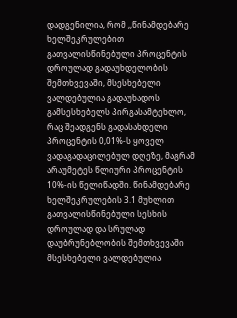დადგენილია, რომ ,,წინამდებარე ხელშეკრულებით გათვალისწინებული პროცენტის დროულად გადაუხდელობის შემთხვევაში, მსესხებელი ვალდებულია გადაუხადოს გამსესხებელს პირგასამტეხლო, რაც შეადგენს გადასახდელი პროცენტის 0,01%-ს ყოველ ვადაგადაცილებულ დღეზე, მაგრამ არაუმეტეს წლიური პროცენტის 10%-ის წელიწადში. წინამდებარე ხელშეკრულების 3.1 მუხლით გათვალისწინებული სესხის დროულად და სრულად დაუბრუნებლობის შემთხვევაში მსესხებელი ვალდებულია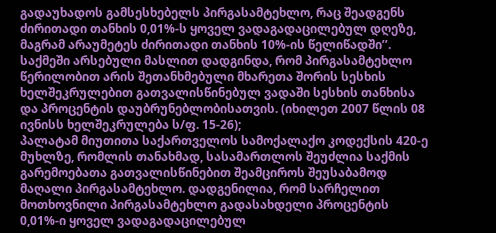გადაუხადოს გამსესხებელს პირგასამტეხლო, რაც შეადგენს ძირითადი თანხის 0,01%-ს ყოველ ვადაგადაცილებულ დღეზე, მაგრამ არაუმეტეს ძირითადი თანხის 10%-ის წელიწადში’’.
საქმეში არსებული მასლით დადგინდა, რომ პირგასამტეხლო წერილობით არის შეთანხმებული მხარეთა შორის სესხის ხელშეკრულებით გათვალისწინებულ ვადაში სესხის თანხისა და პროცენტის დაუბრუნებლობისათვის. (იხილეთ 2007 წლის 08 ივნისს ხელშეკრულება ს/ფ. 15-26);
პალატამ მიუთითა საქართველოს სამოქალაქო კოდექსის 420-ე მუხლზე, რომლის თანახმად, სასამართლოს შეუძლია საქმის გარემოებათა გათვალისწინებით შეამციროს შეუსაბამოდ მაღალი პირგასამტეხლო. დადგენილია, რომ სარჩელით მოთხოვნილი პირგასამტეხლო გადასახდელი პროცენტის 0,01%-ი ყოველ ვადაგადაცილებულ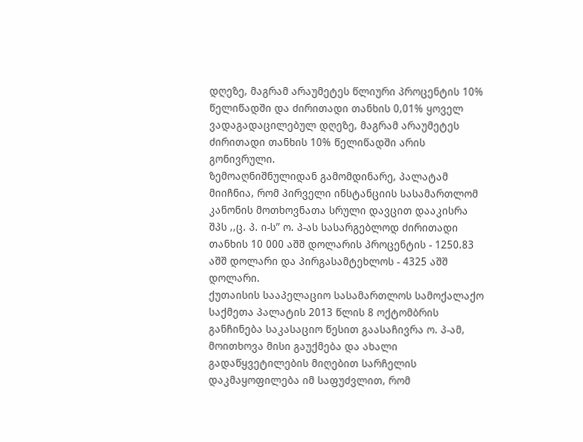დღეზე, მაგრამ არაუმეტეს წლიური პროცენტის 10% წელიწადში და ძირითადი თანხის 0,01% ყოველ ვადაგადაცილებულ დღეზე, მაგრამ არაუმეტეს ძირითადი თანხის 10% წელიწადში არის გონივრული.
ზემოაღნიშნულიდან გამომდინარე, პალატამ მიიჩნია, რომ პირველი ინსტანციის სასამართლომ კანონის მოთხოვნათა სრული დავცით დააკისრა შპს ,,ც. პ. ი-ს’’ ო. პ-ას სასარგებლოდ ძირითადი თანხის 10 000 აშშ დოლარის პროცენტის - 1250.83 აშშ დოლარი და პირგასამტეხლოს - 4325 აშშ დოლარი.
ქუთაისის სააპელაციო სასამართლოს სამოქალაქო საქმეთა პალატის 2013 წლის 8 ოქტომბრის განჩინება საკასაციო წესით გაასაჩივრა ო. პ-ამ, მოითხოვა მისი გაუქმება და ახალი გადაწყვეტილების მიღებით სარჩელის დაკმაყოფილება იმ საფუძვლით, რომ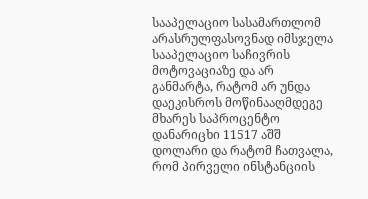სააპელაციო სასამართლომ არასრულფასოვნად იმსჯელა სააპელაციო საჩივრის მოტოვაციაზე და არ განმარტა, რატომ არ უნდა დაეკისროს მოწინააღმდეგე მხარეს საპროცენტო დანარიცხი 11517 აშშ დოლარი და რატომ ჩათვალა, რომ პირველი ინსტანციის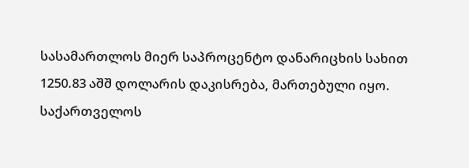სასამართლოს მიერ საპროცენტო დანარიცხის სახით 1250.83 აშშ დოლარის დაკისრება, მართებული იყო.
საქართველოს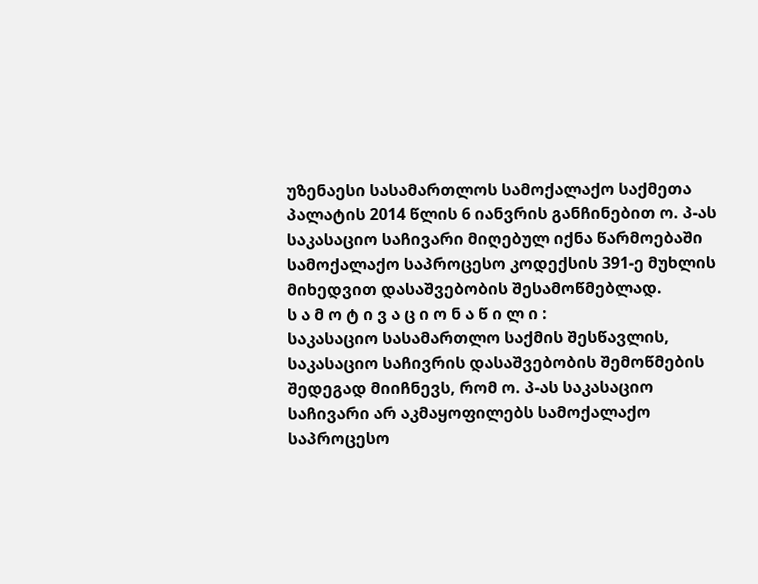უზენაესი სასამართლოს სამოქალაქო საქმეთა პალატის 2014 წლის 6 იანვრის განჩინებით ო. პ-ას საკასაციო საჩივარი მიღებულ იქნა წარმოებაში სამოქალაქო საპროცესო კოდექსის 391-ე მუხლის მიხედვით დასაშვებობის შესამოწმებლად.
ს ა მ ო ტ ი ვ ა ც ი ო ნ ა წ ი ლ ი :
საკასაციო სასამართლო საქმის შესწავლის, საკასაციო საჩივრის დასაშვებობის შემოწმების შედეგად მიიჩნევს, რომ ო. პ-ას საკასაციო საჩივარი არ აკმაყოფილებს სამოქალაქო საპროცესო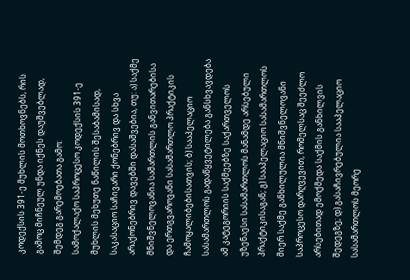კოდექსის 391-ე მუხლის მოთხოვნებს, რის გამოც მიჩნეულ უნდა იქნეს დაუშვებლად, შემდეგ გარემოებათა გამო:
სამოქალაქო საპროცესო კოდექსის 391-ე მუხლის მეხუთე ნაწილის შესაბამისად, საკასაციო საჩივარი ქონებრივ და სხვა არაქონებრივ დავებში დასაშვებია, თუ: ა) საქმე მნიშვნელოვანია სამართლის განვითარებისა და ერთგვაროვანი სასამართლო პრაქტიკის ჩამოყალიბებისათვის; ბ) სააპელაციო სასამართლოს გადაწყვეტილება განსხვავდება ამ კატეგორიის საქმეებზე საქართველოს უზენაესი სასამართლოს მანამდე არსებული პრაქტიკისაგან; გ) სააპელაციო სასამართლოს მიერ საქმე განხილულია მნიშვნელოვანი საპროცესო დარღვევით, რომელსაც შეეძლო არსებითად ემოქმედა საქმის განხილვის შედეგზე; დ) გასაჩივრებულია სააპელაციო სასამართლოს მეორე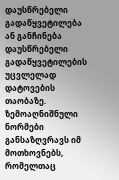დაუსწრებელი გადაწყვეტილება ან განჩინება დაუსწრებელი გადაწყვეტილების უცვლელად დატოვების თაობაზე. ზემოაღნიშნული ნორმები განსაზღვრავს იმ მოთხოვნებს, რომელთაც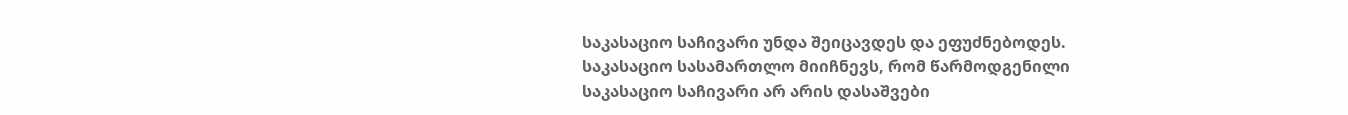საკასაციო საჩივარი უნდა შეიცავდეს და ეფუძნებოდეს.
საკასაციო სასამართლო მიიჩნევს, რომ წარმოდგენილი საკასაციო საჩივარი არ არის დასაშვები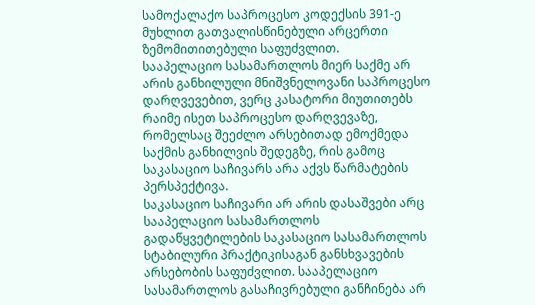სამოქალაქო საპროცესო კოდექსის 391-ე მუხლით გათვალისწინებული არცერთი ზემომითითებული საფუძვლით.
სააპელაციო სასამართლოს მიერ საქმე არ არის განხილული მნიშვნელოვანი საპროცესო დარღვევებით, ვერც კასატორი მიუთითებს რაიმე ისეთ საპროცესო დარღვევაზე, რომელსაც შეეძლო არსებითად ემოქმედა საქმის განხილვის შედეგზე, რის გამოც საკასაციო საჩივარს არა აქვს წარმატების პერსპექტივა.
საკასაციო საჩივარი არ არის დასაშვები არც სააპელაციო სასამართლოს გადაწყვეტილების საკასაციო სასამართლოს სტაბილური პრაქტიკისაგან განსხვავების არსებობის საფუძვლით. სააპელაციო სასამართლოს გასაჩივრებული განჩინება არ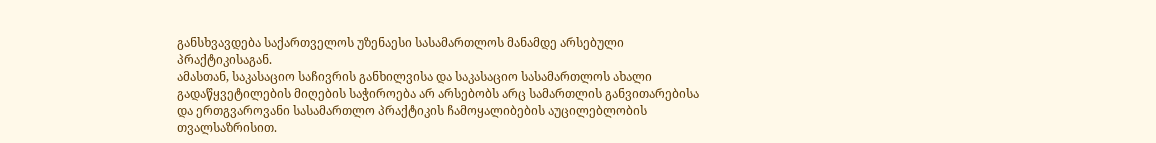განსხვავდება საქართველოს უზენაესი სასამართლოს მანამდე არსებული პრაქტიკისაგან.
ამასთან, საკასაციო საჩივრის განხილვისა და საკასაციო სასამართლოს ახალი გადაწყვეტილების მიღების საჭიროება არ არსებობს არც სამართლის განვითარებისა და ერთგვაროვანი სასამართლო პრაქტიკის ჩამოყალიბების აუცილებლობის თვალსაზრისით.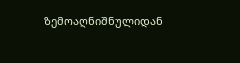ზემოაღნიშნულიდან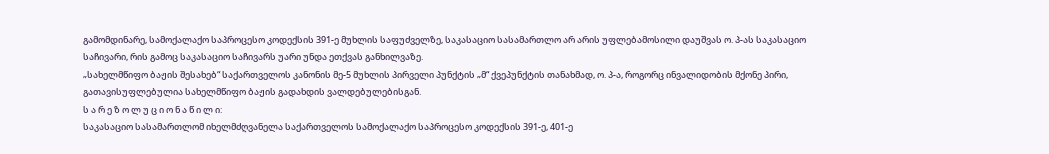გამომდინარე, სამოქალაქო საპროცესო კოდექსის 391-ე მუხლის საფუძველზე, საკასაციო სასამართლო არ არის უფლებამოსილი დაუშვას ო. პ-ას საკასაციო საჩივარი, რის გამოც საკასაციო საჩივარს უარი უნდა ეთქვას განხილვაზე.
„სახელმწიფო ბაჟის შესახებ“ საქართველოს კანონის მე-5 მუხლის პირველი პუნქტის „მ“ ქვეპუნქტის თანახმად, ო. პ-ა, როგორც ინვალიდობის მქონე პირი, გათავისუფლებულია სახელმწიფო ბაჟის გადახდის ვალდებულებისგან.
ს ა რ ე ზ ო ლ უ ც ი ო ნ ა წ ი ლ ი:
საკასაციო სასამართლომ იხელმძღვანელა საქართველოს სამოქალაქო საპროცესო კოდექსის 391-ე, 401-ე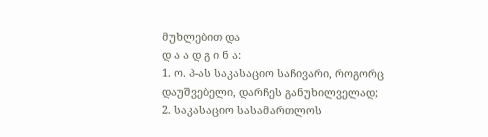მუხლებით და
დ ა ა დ გ ი ნ ა:
1. ო. პ-ას საკასაციო საჩივარი, როგორც დაუშვებელი, დარჩეს განუხილველად;
2. საკასაციო სასამართლოს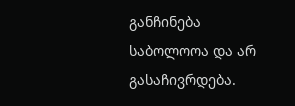განჩინება საბოლოოა და არ გასაჩივრდება.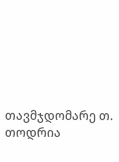თავმჯდომარე თ. თოდრია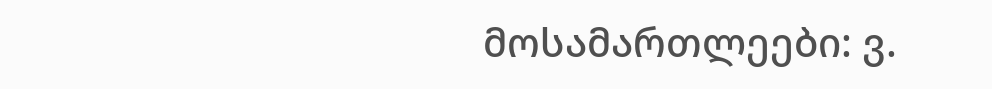მოსამართლეები: ვ.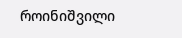როინიშვილი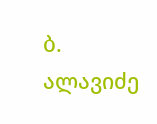ბ. ალავიძე